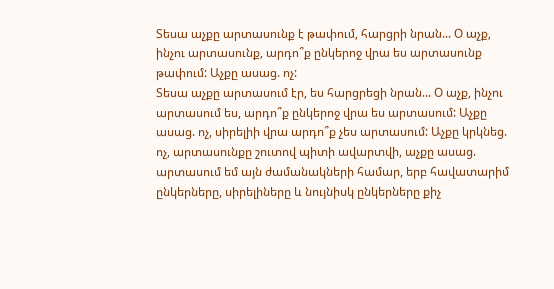Տեսա աչքը արտասունք է թափում, հարցրի նրան... Օ աչք, ինչու արտասունք, արդո՞ք ընկերոջ վրա ես արտասունք թափում: Աչքը ասաց. ոչ:
Տեսա աչքը արտասում էր, ես հարցրեցի նրան... Օ աչք, ինչու արտասում ես, արդո՞ք ընկերոջ վրա ես արտասում: Աչքը ասաց. ոչ, սիրելիի վրա արդո՞ք չես արտասում: Աչքը կրկնեց. ոչ, արտասունքը շուտով պիտի ավարտվի, աչքը ասաց. արտասում եմ այն ժամանակների համար, երբ հավատարիմ ընկերները, սիրելիները և նույնիսկ ընկերները քիչ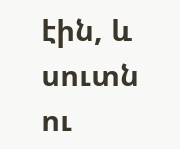էին, և սուտն ու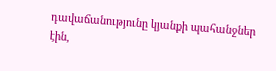դավաճանությունը կյանքի պահանջներ էին,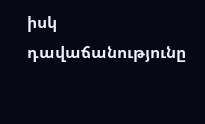իսկ դավաճանությունը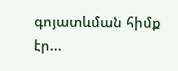գոյատևման հիմք էր...